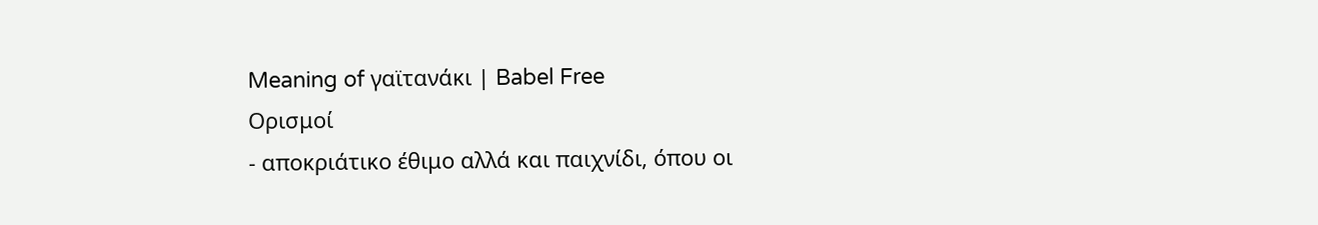Meaning of γαϊτανάκι | Babel Free
Ορισμοί
- αποκριάτικο έθιμο αλλά και παιχνίδι, όπου οι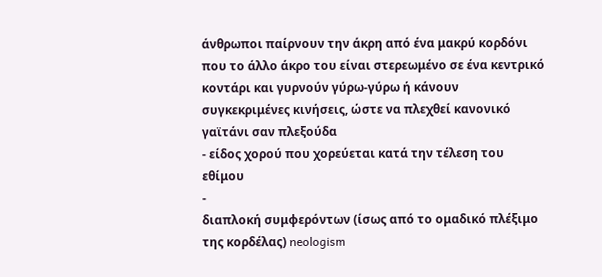άνθρωποι παίρνουν την άκρη από ένα μακρύ κορδόνι που το άλλο άκρο του είναι στερεωμένο σε ένα κεντρικό κοντάρι και γυρνούν γύρω-γύρω ή κάνουν συγκεκριμένες κινήσεις, ώστε να πλεχθεί κανονικό γαϊτάνι σαν πλεξούδα
- είδος χορού που χορεύεται κατά την τέλεση του εθίμου
-
διαπλοκή συμφερόντων (ίσως από το ομαδικό πλέξιμο της κορδέλας) neologism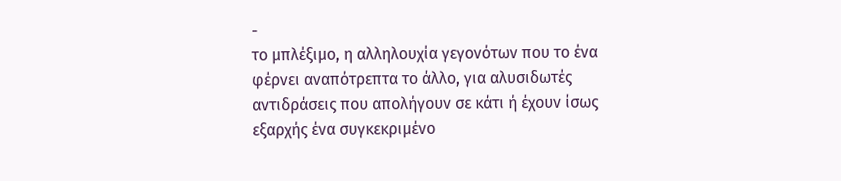-
το μπλέξιμο, η αλληλουχία γεγονότων που το ένα φέρνει αναπότρεπτα το άλλο, για αλυσιδωτές αντιδράσεις που απολήγουν σε κάτι ή έχουν ίσως εξαρχής ένα συγκεκριμένο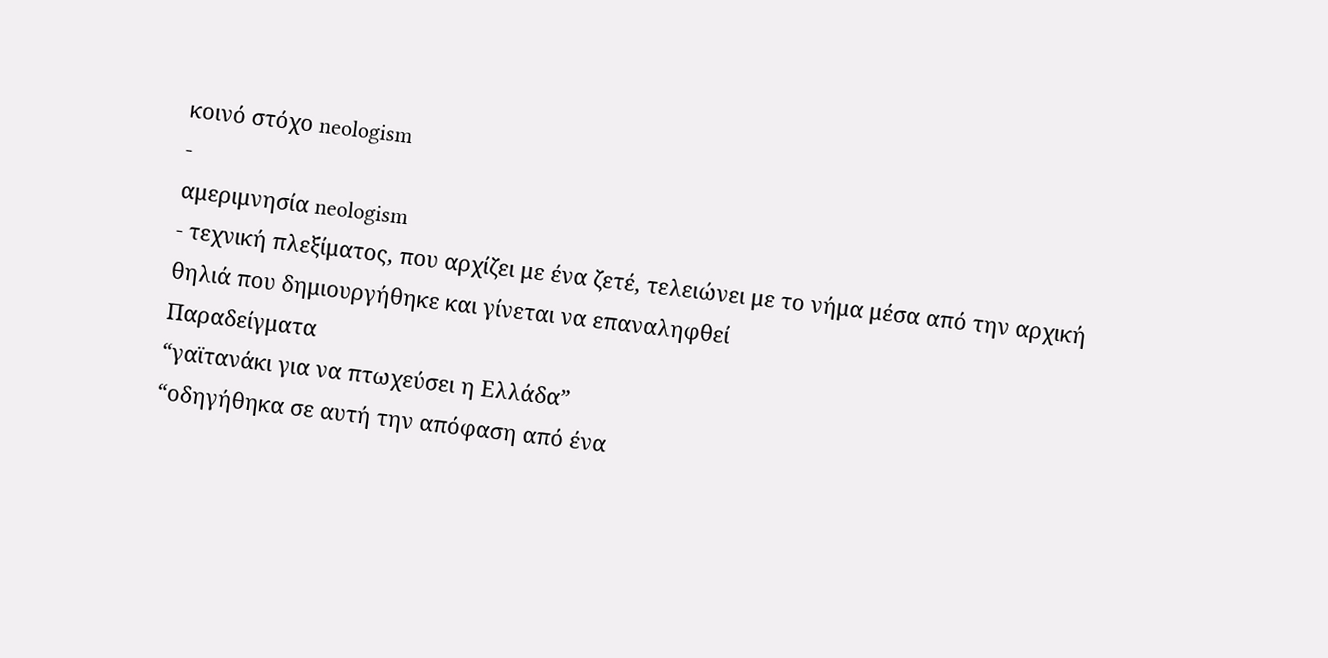κοινό στόχο neologism
-
αμεριμνησία neologism
- τεχνική πλεξίματος, που αρχίζει με ένα ζετέ, τελειώνει με το νήμα μέσα από την αρχική θηλιά που δημιουργήθηκε και γίνεται να επαναληφθεί
Παραδείγματα
“γαϊτανάκι για να πτωχεύσει η Ελλάδα”
“οδηγήθηκα σε αυτή την απόφαση από ένα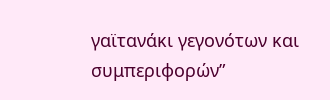γαϊτανάκι γεγονότων και συμπεριφορών”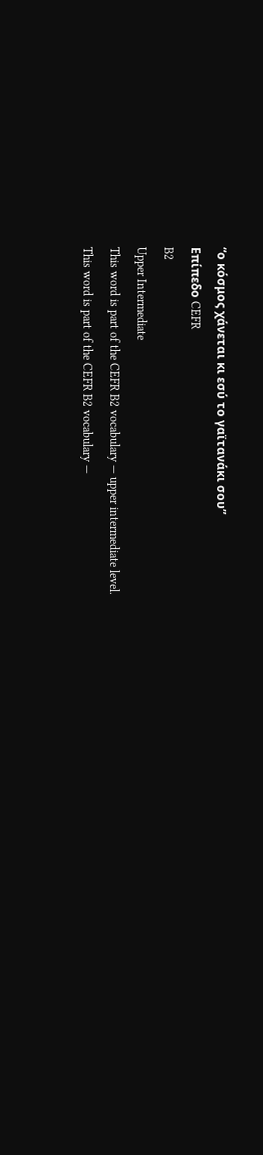“ο κόσμος χάνεται κι εσύ το γαϊτανάκι σου”
Επίπεδο CEFR
B2
Upper Intermediate
This word is part of the CEFR B2 vocabulary — upper intermediate level.
This word is part of the CEFR B2 vocabulary —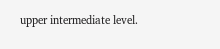upper intermediate level.